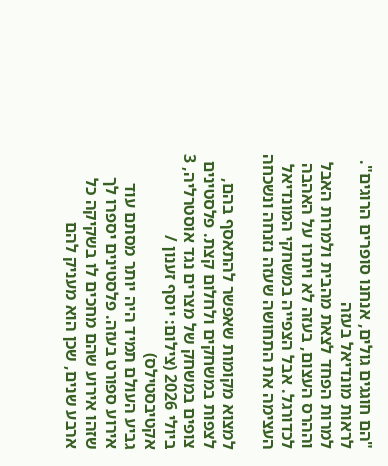"הם חוגגים גולים, אנחנו סופרים הרוגים". לראות מונדיאל בעזה
למרות הפחד לצאת מהבית ולמרות האבל וההרס העצום, בעזה לא ויתרו על האהבה לכדורגל. אבל הצפייה במשחקי המונדיאל העצימה את התחושה שעזה נזנחה ונשכחה

למצוא מקומות שאפשר להתאסף בהם, לצפות במשחקים ולחלום קצת. פלסטינים צופים במשחק של מצרים נגד אוסטרליה, 3 ביולי 2026 (צילום: יוסף זענון / אקטיבסטילס)
גביע העולם תמיד היה יותר מסתם עוד אירוע ספורט בעזה. פלסטינים יספרו לך שזהו אירוע שהם מחכים לו בשקיקה כל ארבע שנים, שכן הוא מעניק להם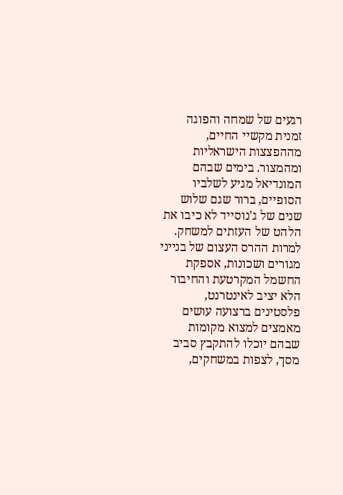רגעים של שמחה והפוגה זמנית מקשיי החיים, מההפצצות הישראליות ומהמצור. בימים שבהם המונדיאל מגיע לשלביו הסופיים, ברור שגם שלוש שנים של ג'נוסייד לא כיבו את הלהט של העזתים למשחק.
למרות ההרס העצום של בנייני מגורים ושכונות, אספקת החשמל המקרטעת והחיבור הלא יציב לאינטרנט, פלסטינים ברצועה עושים מאמצים למצוא מקומות שבהם יוכלו להתקבץ סביב מסך, לצפות במשחקים,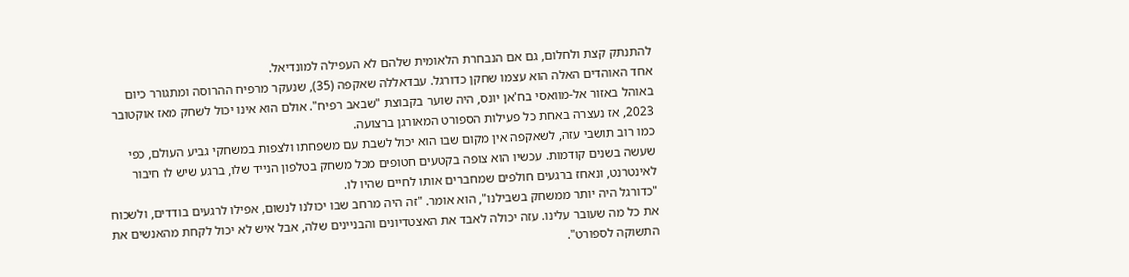להתנתק קצת ולחלום, גם אם הנבחרת הלאומית שלהם לא העפילה למונדיאל.
אחד האוהדים האלה הוא עצמו שחקן כדורגל. עבדאללה שאקפה (35), שנעקר מרפיח ההרוסה ומתגורר כיום באוהל באזור אל-מוואסי בח'אן יונס, היה שוער בקבוצת "שבאב רפיח". אולם הוא אינו יכול לשחק מאז אוקטובר 2023, אז נעצרה באחת כל פעילות הספורט המאורגן ברצועה.
כמו רוב תושבי עזה, לשאקפה אין מקום שבו הוא יכול לשבת עם משפחתו ולצפות במשחקי גביע העולם, כפי שעשה בשנים קודמות. עכשיו הוא צופה בקטעים חטופים מכל משחק בטלפון הנייד שלו, ברגע שיש לו חיבור לאינטרנט, ונאחז ברגעים חולפים שמחברים אותו לחיים שהיו לו.
"כדורגל היה יותר ממשחק בשבילנו", הוא אומר. "זה היה מרחב שבו יכולנו לנשום, אפילו לרגעים בודדים, ולשכוח את כל מה שעובר עלינו. עזה יכולה לאבד את האצטדיונים והבניינים שלה, אבל איש לא יכול לקחת מהאנשים את התשוקה לספורט".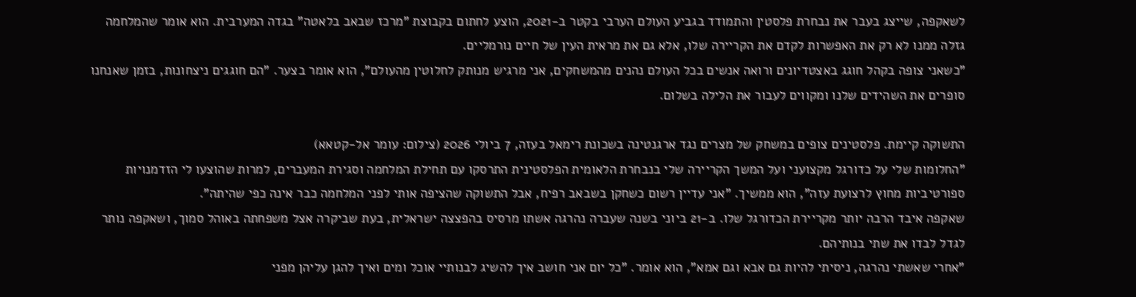לשאקפה, שייצג בעבר את נבחרת פלסטין והתמודד בגביע העולם הערבי בקטר ב-2021, הוצע לחתום בקבוצת "מרכז שבאב בלאטה" בגדה המערבית. הוא אומר שהמלחמה גזלה ממנו לא רק את האפשרות לקדם את הקריירה שלו, אלא גם את מראית העין של חיים נורמליים.
"כשאני צופה בקהל חוגג באצטדיונים ורואה אנשים בכל העולם נהנים מהמשחקים, אני מרגיש מנותק לחלוטין מהעולם", הוא אומר בצער. "הם חוגגים ניצחונות, בזמן שאנחנו סופרים את השהידים שלנו ומקווים לעבור את הלילה בשלום.

התשוקה קיימת. פלסטינים צופים במשחק של מצרים נגד ארגנטינה בשכונת רימאל בעזה, 7 ביולי 2026 (צילום: עומר אל-קטאא)
"החלומות שלי על כדורגל מקצועני ועל המשך הקריירה שלי בנבחרת הלאומית הפלסטינית התרסקו עם תחילת המלחמה וסגירת המעברים, למרות שהוצעו לי הזדמנויות ספורטיביות מחוץ לרצועת עזה", הוא ממשיך. "אני עדיין רשום כשחקן בשבאב רפיח, אבל התשוקה שהציפה אותי לפני המלחמה כבר אינה כפי שהיתה".
שאקפה איבד הרבה יותר מקריירת הכדורגל שלו. ב-21 ביוני בשנה שעברה נהרגה אשתו מרסיס בהפצצה ישראלית, בעת שביקרה אצל משפחתה באוהל סמוך, ושאקפה נותר לגדל לבדו את שתי בנותיהם.
"אחרי שאשתי נהרגה, ניסיתי להיות גם אבא וגם אמא", הוא אומר. "כל יום אני חושב איך להשיג לבנותיי אוכל ומים ואיך להגן עליהן מפני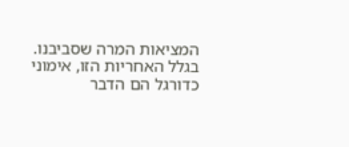המציאות המרה שסביבנו. בגלל האחריות הזו, אימוני כדורגל הם הדבר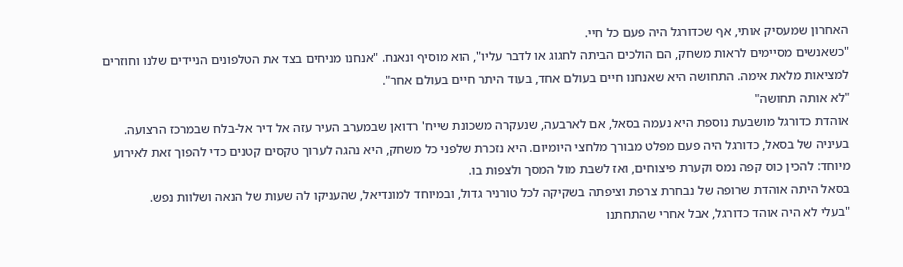האחרון שמעסיק אותי, אף שכדורגל היה פעם כל חיי.
"כשאנשים מסיימים לראות משחק, הם הולכים הביתה לחגוג או לדבר עליו", הוא מוסיף ונאנח. "אנחנו מניחים בצד את הטלפונים הניידים שלנו וחוזרים למציאות מלאת אימה. התחושה היא שאנחנו חיים בעולם אחד, בעוד היתר חיים בעולם אחר".
"לא אותה תחושה"
אוהדת כדורגל מושבעת נוספת היא נעמה בסאל, אם לארבעה, שנעקרה משכונת שייח' רדואן שבמערב העיר עזה אל דיר אל-בלח שבמרכז הרצועה.
בעיניה של בסאל, כדורגל היה פעם מפלט מבורך מלחצי היומיום. היא נזכרת שלפני כל משחק, היא נהגה לערוך טקסים קטנים כדי להפוך זאת לאירוע מיוחד: להכין כוס קפה נמס וקערת פיצוחים, ואז לשבת מול המסך ולצפות בו.
בסאל היתה אוהדת שרופה של נבחרת צרפת וציפתה בשקיקה לכל טורניר גדול, ובמיוחד למונדיאל, שהעניקו לה שעות של הנאה ושלוות נפש.
"בעלי לא היה אוהד כדורגל, אבל אחרי שהתחתנו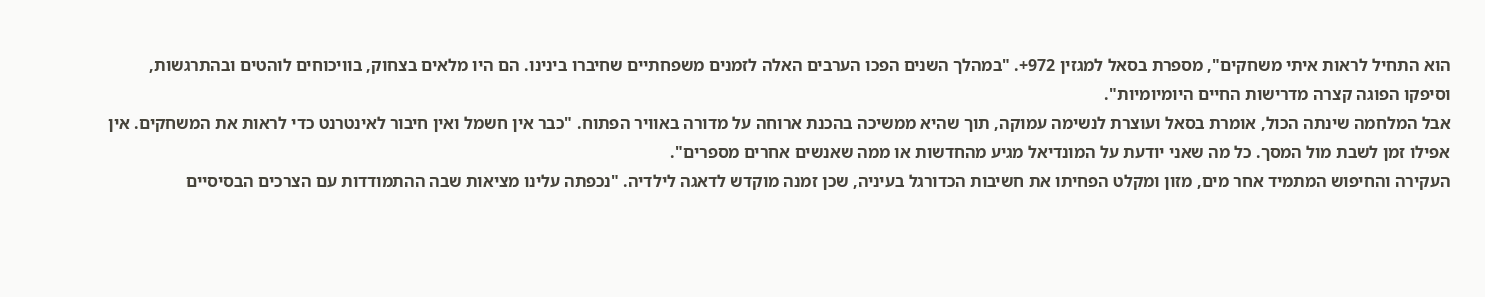הוא התחיל לראות איתי משחקים", מספרת בסאל למגזין 972+. "במהלך השנים הפכו הערבים האלה לזמנים משפחתיים שחיברו בינינו. הם היו מלאים בצחוק, בוויכוחים לוהטים ובהתרגשות, וסיפקו הפוגה קצרה מדרישות החיים היומיומיות".
אבל המלחמה שינתה הכול, אומרת בסאל ועוצרת לנשימה עמוקה, תוך שהיא ממשיכה בהכנת ארוחה על מדורה באוויר הפתוח. "כבר אין חשמל ואין חיבור לאינטרנט כדי לראות את המשחקים. אין אפילו זמן לשבת מול המסך. כל מה שאני יודעת על המונדיאל מגיע מהחדשות או ממה שאנשים אחרים מספרים".
העקירה והחיפוש המתמיד אחר מים, מזון ומקלט הפחיתו את חשיבות הכדורגל בעיניה, שכן זמנה מוקדש לדאגה לילדיה. "נכפתה עלינו מציאות שבה ההתמודדות עם הצרכים הבסיסיים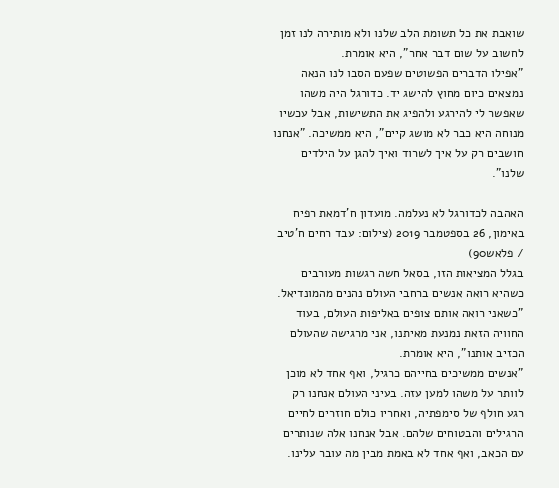שואבת את כל תשומת הלב שלנו ולא מותירה לנו זמן לחשוב על שום דבר אחר", היא אומרת.
"אפילו הדברים הפשוטים שפעם הסבו לנו הנאה נמצאים כיום מחוץ להישג יד. כדורגל היה משהו שאפשר לי להירגע ולהפיג את התשישות, אבל עכשיו מנוחה היא כבר לא מושג קיים", היא ממשיכה. "אנחנו חושבים רק על איך לשרוד ואיך להגן על הילדים שלנו".

האהבה לכדורגל לא נעלמה. מועדון ח'דמאת רפיח באימון, 26 בספטמבר 2019 (צילום: עבד רחים ח'טיב / פלאש90)
בגלל המציאות הזו, בסאל חשה רגשות מעורבים כשהיא רואה אנשים ברחבי העולם נהנים מהמונדיאל. "כשאני רואה אותם צופים באליפות העולם, בעוד החוויה הזאת נמנעת מאיתנו, אני מרגישה שהעולם הכזיב אותנו", היא אומרת.
"אנשים ממשיכים בחייהם כרגיל, ואף אחד לא מוכן לוותר על משהו למען עזה. בעיני העולם אנחנו רק רגע חולף של סימפתיה, ואחריו כולם חוזרים לחיים הרגילים והבטוחים שלהם. אבל אנחנו אלה שנותרים עם הכאב, ואף אחד לא באמת מבין מה עובר עלינו.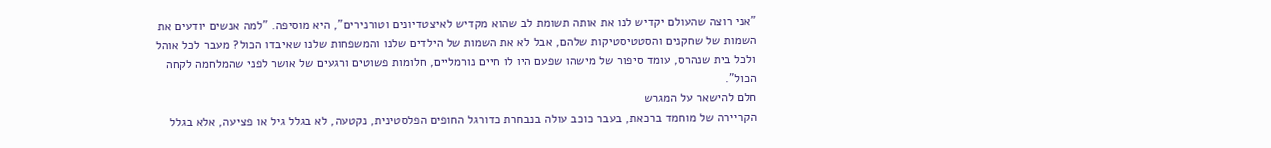"אני רוצה שהעולם יקדיש לנו את אותה תשומת לב שהוא מקדיש לאיצטדיונים וטורנירים", היא מוסיפה. "למה אנשים יודעים את השמות של שחקנים והסטטיסטיקות שלהם, אבל לא את השמות של הילדים שלנו והמשפחות שלנו שאיבדו הכול? מעבר לכל אוהל ולכל בית שנהרס, עומד סיפור של מישהו שפעם היו לו חיים נורמליים, חלומות פשוטים ורגעים של אושר לפני שהמלחמה לקחה הכול".
חלם להישאר על המגרש
הקריירה של מוחמד ברכאת, בעבר כוכב עולה בנבחרת כדורגל החופים הפלסטינית, נקטעה, לא בגלל גיל או פציעה, אלא בגלל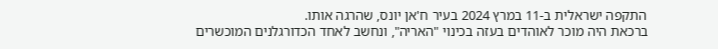התקפה ישראלית ב-11 במרץ 2024 בעיר ח'אן יונס, שהרגה אותו.
ברכאת היה מוכר לאוהדים בעזה בכינוי "האריה", ונחשב לאחד הכדורגלנים המוכשרים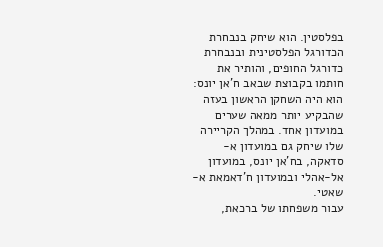בפלסטין. הוא שיחק בנבחרת הכדורגל הפלסטינית ובנבחרת כדורגל החופים, והותיר את חותמו בקבוצת שבאב ח'אן יונס: הוא היה השחקן הראשון בעזה שהבקיע יותר ממאה שערים במועדון אחד. במהלך הקריירה שלו שיחק גם במועדון א-סדאקה, בח'אן יונס, במועדון אל-אהלי ובמועדון ח'דאמאת א-שאטי.
עבור משפחתו של ברכאת,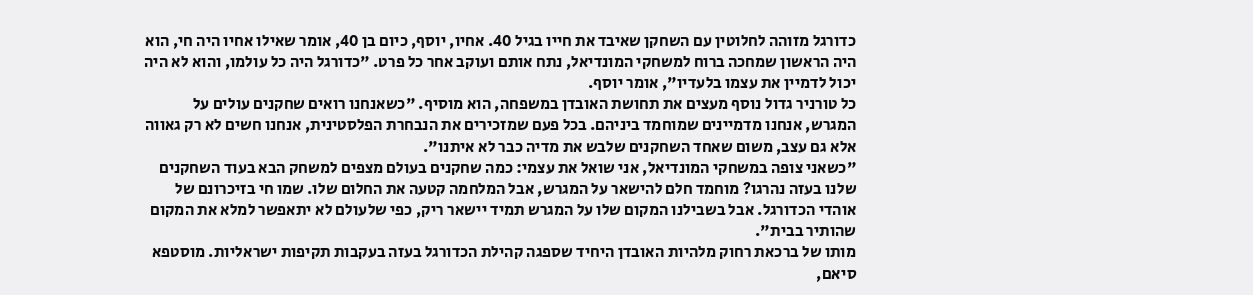כדורגל מזוהה לחלוטין עם השחקן שאיבד את חייו בגיל 40. אחיו, יוסף, כיום בן 40, אומר שאילו אחיו היה חי, הוא היה הראשון שמחכה ברוח למשחקי המונדיאל, נתח אותם ועוקב אחר כל פרט. "כדורגל היה כל עולמו, והוא לא היה יכול לדמיין את עצמו בלעדיו", אומר יוסף.
כל טורניר גדול נוסף מעצים את תחושת האובדן במשפחה, הוא מוסיף. "כשאנחנו רואים שחקנים עולים על המגרש, אנחנו מדמיינים שמוחמד ביניהם. בכל פעם שמזכירים את הנבחרת הפלסטינית, אנחנו חשים לא רק גאווה אלא גם עצב, משום שאחד השחקנים שלבש את מדיה כבר לא איתנו".
"כשאני צופה במשחקי המונדיאל, אני שואל את עצמי: כמה שחקנים בעולם מצפים למשחק הבא בעוד השחקנים שלנו בעזה נהרגו? מוחמד חלם להישאר על המגרש, אבל המלחמה קטעה את החלום שלו. שמו חי בזיכרונם של אוהדי הכדורגל. אבל בשבילנו המקום שלו על המגרש תמיד יישאר ריק, כפי שלעולם לא יתאפשר למלא את המקום שהותיר בבית".
מותו של ברכאת רחוק מלהיות האובדן היחיד שספגה קהילת הכדורגל בעזה בעקבות תקיפות ישראליות. מוסטפא סיאם,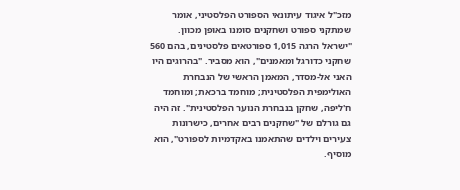מזכ"ל איגוד עיתונאי הספורט הפלסטיני, אומר שמתקני ספורט ושחקנים סומנו באופן מכוון.
"ישראל הרגה 1,015 ספורטאים פלסטינים, בהם 560 שחקני כדורגל ומאמנים", הוא מסביר. "בהרוגים היו האני אל-מסדר, המאמן הראשי של הנבחרת האולימפית הפלסטינית; מוחמד ברכאת; ומוחמד ח'ליפה, שחקן בנבחרת הנוער הפלסטינית". זה היה גם גורלם של "שחקנים רבים אחרים, כישרונות צעירים וילדים שהתאמנו באקדמיות לספורט", הוא מוסיף.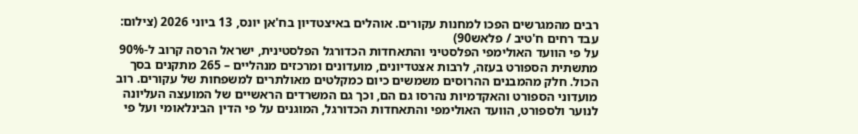רבים מהמגרשים הפכו למחנות עקורים. אוהלים באיצטדיון בח'אן יונס, 13 ביוני 2026 (צילום: עבד רחים ח'טיב / פלאש90)
על פי הוועד האולימפי הפלסטיני והתאחדות הכדורגל הפלסטינית, ישראל הרסה קרוב ל-90% מתשתית הספורט בעזה, לרבות אצטדיונים, מועדונים ומרכזים מנהליים – 265 מתקנים בסך הכול. חלק מהמבנים ההרוסים משמשים כיום כמקלטים מאולתרים למשפחות של עקורים. רוב מועדוני הספורט והאקדמיות נהרסו גם הם, וכך גם המשרדים הראשיים של המועצה העליונה לנוער ולספורט, הוועד האולימפי והתאחדות הכדורגל, המוגנים על פי הדין הבינלאומי ועל פי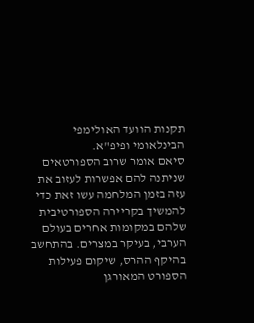תקנות הוועד האולימפי הבינלאומי ופיפ"א.
סיאם אומר שרוב הספורטאים שניתנה להם אפשרות לעזוב את עזה בזמן המלחמה עשו זאת כדי להמשיך בקריירה הספורטיבית שלהם במקומות אחרים בעולם הערבי, בעיקר במצרים. בהתחשב בהיקף ההרס, שיקום פעילות הספורט המאורגן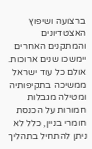ברצועה ושיפוץ האצטדיונים והמתקנים האחרים יימשכו שנים ארוכות. אולם כל עוד ישראל ממשיכה בתקיפותיה ומטילה מגבלות חמורות על הכנסת חומרי בניין, כלל לא ניתן להתחיל בתהליך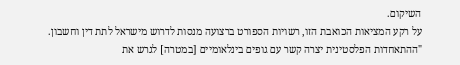השיקום.
על רקע המציאות הכואבת הזו, רשויות הספורט ברצועה מנסות לדרוש מישראל לתת דין וחשבון. "ההתאחדות הפלסטינית יצרה קשר עם גופים בינלאומיים [במטרה] לגרש את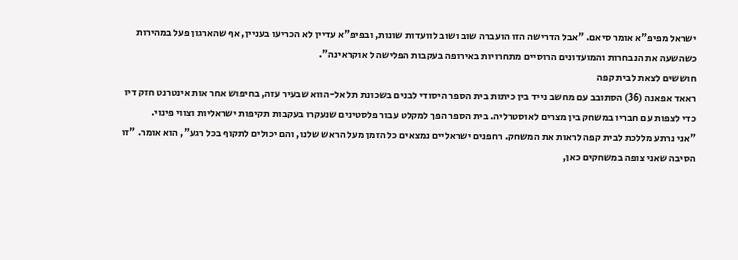ישראל מפיפ"א אומר סיאם. "אבל הדרישה הזו הועברה שוב ושוב לוועדות שונות, ובפיפ"א עדיין לא הכריעו בעניין, אף שהארגון פעל במהירות כשהשעה את הנבחרות והמועדונים הרוסיים מתחרויות באירופה בעקבות הפלישה ל אוקראינה".
חוששים לצאת לבית קפה
ראאד אפאנה (36) הסתובב עם מחשב נייד בין כיתות בית הספר היסודי לבנים בשכונת תל אל-הווא שבעיר עזה, בחיפוש אחר אות אינטרנט חזק דיו כדי לצפות עם חבריו במשחק בין מצרים לאוסטרליה. בית הספר הפך למקלט עבור פלסטינים שנעקרו בעקבות תקיפות ישראליות וצווי פינוי.
"אני נרתע מללכת לבית קפה לראות את המשחק. רחפנים ישראליים נמצאים כל הזמן מעל הראש שלנו, והם יכולים לתקוף בכל רגע", הוא אומר. "זו הסיבה שאני צופה במשחקים כאן,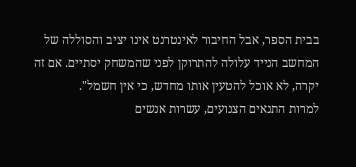בבית הספר, אבל החיבור לאינטרנט אינו יציב והסוללה של המחשב הנייד עלולה להתרוקן לפני שהמשחק יסתיים. אם זה יקרה, לא אוכל להטעין אותו מחדש, כי אין חשמל".
למרות התנאים הצנועים, עשרות אנשים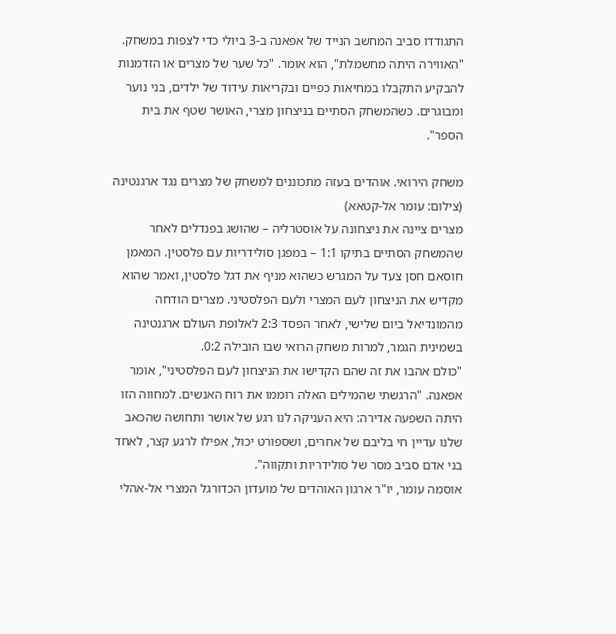התגודדו סביב המחשב הנייד של אפאנה ב-3 ביולי כדי לצפות במשחק. "האווירה היתה מחשמלת", הוא אומר. "כל שער של מצרים או הזדמנות להבקיע התקבלו במחיאות כפיים ובקריאות עידוד של ילדים, בני נוער ומבוגרים. כשהמשחק הסתיים בניצחון מצרי, האושר שטף את בית הספר".

משחק הירואי. אוהדים בעזה מתכוננים למשחק של מצרים נגד ארגנטינה (צילום: עומר אל-קטאא)
מצרים ציינה את ניצחונה על אוסטרליה – שהושג בפנדלים לאחר שהמשחק הסתיים בתיקו 1:1 – במפגן סולידריות עם פלסטין. המאמן חוסאם חסן צעד על המגרש כשהוא מניף את דגל פלסטין, ואמר שהוא מקדיש את הניצחון לעם המצרי ולעם הפלסטיני. מצרים הודחה מהמונדיאל ביום שלישי, לאחר הפסד 2:3 לאלופת העולם ארגנטינה בשמינית הגמר, למרות משחק הרואי שבו הובילה 0:2.
"כולם אהבו את זה שהם הקדישו את הניצחון לעם הפלסטיני", אומר אפאנה. "הרגשתי שהמילים האלה רוממו את רוח האנשים. למחווה הזו היתה השפעה אדירה: היא העניקה לנו רגע של אושר ותחושה שהכאב שלנו עדיין חי בליבם של אחרים, ושספורט יכול, אפילו לרגע קצר, לאחד בני אדם סביב מסר של סולידריות ותקווה".
אוסמה עומר, יו"ר ארגון האוהדים של מועדון הכדורגל המצרי אל-אהלי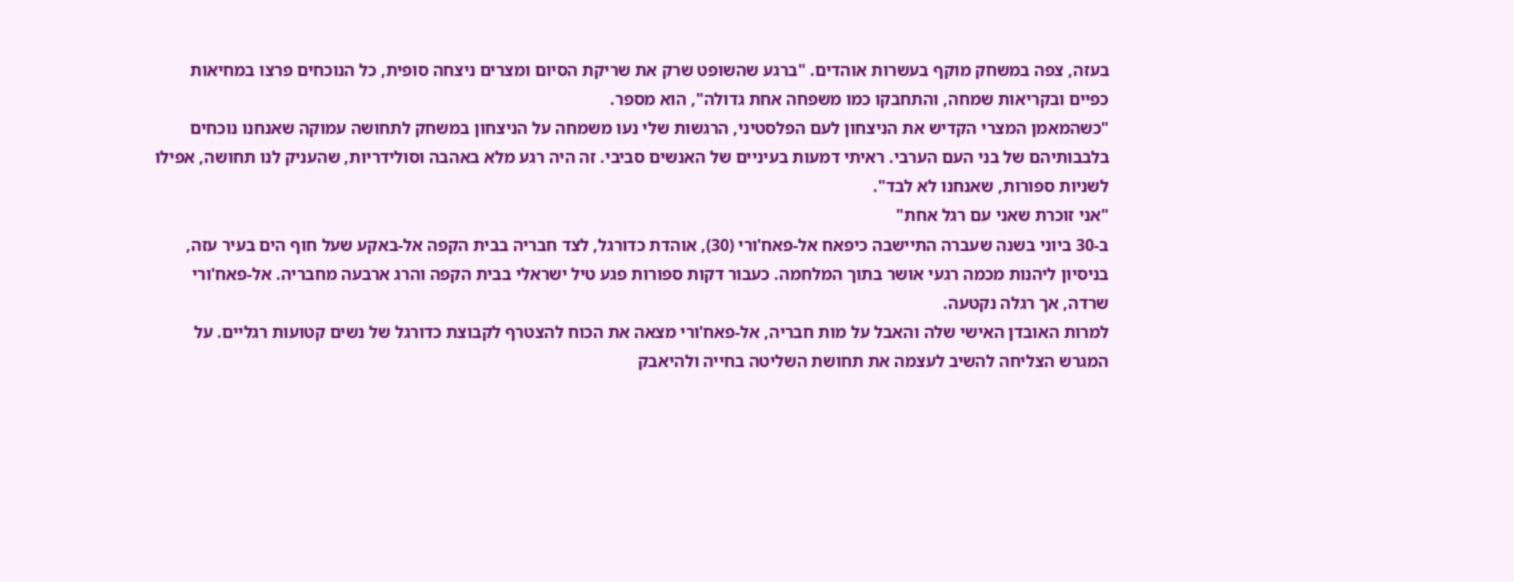בעזה, צפה במשחק מוקף בעשרות אוהדים. "ברגע שהשופט שרק את שריקת הסיום ומצרים ניצחה סופית, כל הנוכחים פרצו במחיאות כפיים ובקריאות שמחה, והתחבקו כמו משפחה אחת גדולה", הוא מספר.
"כשהמאמן המצרי הקדיש את הניצחון לעם הפלסטיני, הרגשות שלי נעו משמחה על הניצחון במשחק לתחושה עמוקה שאנחנו נוכחים בלבבותיהם של בני העם הערבי. ראיתי דמעות בעיניים של האנשים סביבי. זה היה רגע מלא באהבה וסולידריות, שהעניק לנו תחושה, אפילו לשניות ספורות, שאנחנו לא לבד".
"אני זוכרת שאני עם רגל אחת"
ב-30 ביוני בשנה שעברה התיישבה כיפאח אל-פאח'ורי (30), אוהדת כדורגל, לצד חבריה בבית הקפה אל-באקע שעל חוף הים בעיר עזה, בניסיון ליהנות מכמה רגעי אושר בתוך המלחמה. כעבור דקות ספורות פגע טיל ישראלי בבית הקפה והרג ארבעה מחבריה. אל-פאח'ורי שרדה, אך רגלה נקטעה.
למרות האובדן האישי שלה והאבל על מות חבריה, אל-פאח'ורי מצאה את הכוח להצטרף לקבוצת כדורגל של נשים קטועות רגליים. על המגרש הצליחה להשיב לעצמה את תחושת השליטה בחייה ולהיאבק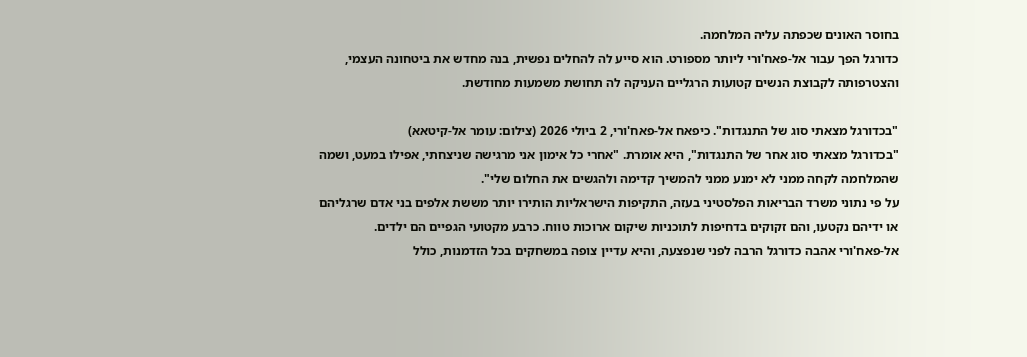בחוסר האונים שכפתה עליה המלחמה.
כדורגל הפך עבור אל-פאח'ורי ליותר מספורט. הוא סייע לה להחלים נפשית, בנה מחדש את ביטחונה העצמי, והצטרפותה לקבוצת הנשים קטועות הרגליים העניקה לה תחושת משמעות מחודשת.

"בכדורגל מצאתי סוג של התנגדות". כיפאח אל-פאח'ורי, 2 ביולי 2026 (צילום: עומר אל-קיטאא)
"בכדורגל מצאתי סוג אחר של התנגדות", היא אומרת. "אחרי כל אימון אני מרגישה שניצחתי, אפילו במעט, ושמה שהמלחמה לקחה ממני לא ימנע ממני להמשיך קדימה ולהגשים את החלום שלי".
על פי נתוני משרד הבריאות הפלסטיני בעזה, התקיפות הישראליות הותירו יותר מששת אלפים בני אדם שרגליהם או ידיהם נקטעו, והם זקוקים בדחיפות לתוכניות שיקום ארוכות טווח. כרבע מקטועי הגפיים הם ילדים.
אל-פאח'ורי אהבה כדורגל הרבה לפני שנפצעה, והיא עדיין צופה במשחקים בכל הזדמנות, כולל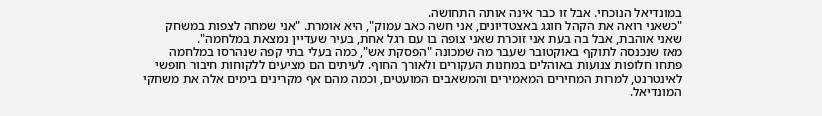במונדיאל הנוכחי. אבל זו כבר אינה אותה התחושה.
"כשאני רואה את הקהל חוגג באצטדיונים, אני חשה כאב עמוק", היא אומרת. "אני שמחה לצפות במשחק שאני אוהבת, אבל בה בעת אני זוכרת שאני צופה בו עם רגל אחת, בעיר שעדיין נמצאת במלחמה".
מאז שנכנסה לתוקף באוקטובר שעבר מה שמכונה "הפסקת אש", כמה בעלי בתי קפה שנהרסו במלחמה פתחו חלופות צנועות באוהלים במחנות העקורים ולאורך החוף. לעיתים הם מציעים ללקוחות חיבור חופשי לאינטרנט, למרות המחירים המאמירים והמשאבים המועטים, וכמה מהם אף מקרינים בימים אלה את משחקי המונדיאל.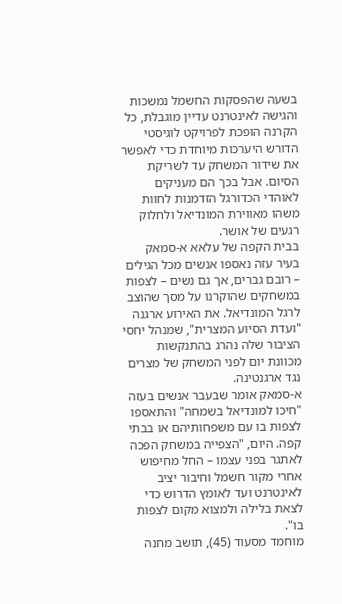בשעה שהפסקות החשמל נמשכות והגישה לאינטרנט עדיין מוגבלת, כל הקרנה הופכת לפרויקט לוגיסטי הדורש היערכות מיוחדת כדי לאפשר את שידור המשחק עד לשריקת הסיום. אבל בכך הם מעניקים לאוהדי הכדורגל הזדמנות לחוות משהו מאווירת המונדיאל ולחלוק רגעים של אושר.
בבית הקפה של עלאא א-סמאק בעיר עזה נאספו אנשים מכל הגילים – רובם גברים, אך גם נשים – לצפות במשחקים שהוקרנו על מסך שהוצב לרגל המונדיאל. את האירוע ארגנה "ועדת הסיוע המצרית", שמנהל יחסי הציבור שלה נהרג בהתנקשות מכוונת יום לפני המשחק של מצרים נגד ארגנטינה.
א-סמאק אומר שבעבר אנשים בעזה "חיכו למונדיאל בשמחה" והתאספו לצפות בו עם משפחותיהם או בבתי קפה. היום, "הצפייה במשחק הפכה לאתגר בפני עצמו – החל מחיפוש אחרי מקור חשמל וחיבור יציב לאינטרנט ועד לאומץ הדרוש כדי לצאת בלילה ולמצוא מקום לצפות בו".
מוחמד מסעוד (45), תושב מחנה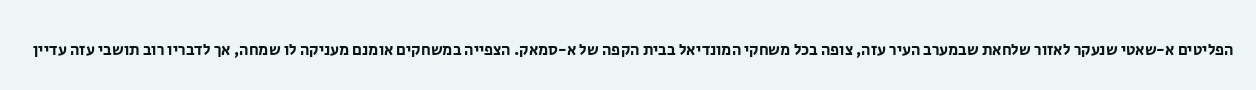הפליטים א-שאטי שנעקר לאזור שלחאת שבמערב העיר עזה, צופה בכל משחקי המונדיאל בבית הקפה של א-סמאק. הצפייה במשחקים אומנם מעניקה לו שמחה, אך לדבריו רוב תושבי עזה עדיין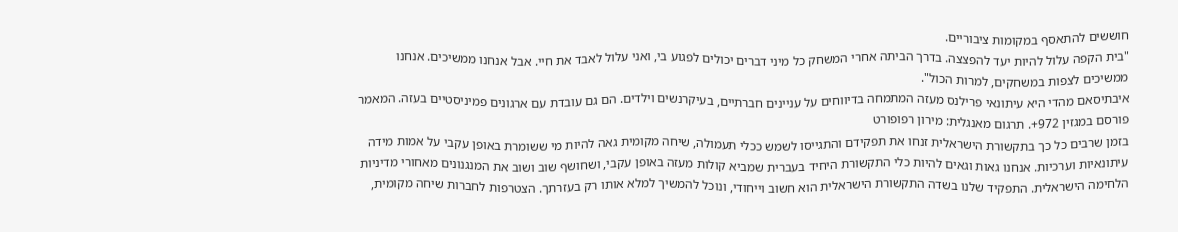חוששים להתאסף במקומות ציבוריים.
"בית הקפה עלול להיות יעד להפצצה. בדרך הביתה אחרי המשחק כל מיני דברים יכולים לפגוע בי, ואני עלול לאבד את חיי. אבל אנחנו ממשיכים. אנחנו ממשיכים לצפות במשחקים, למרות הכול".
איבתיסאם מהדי היא עיתונאי פרילנס מעזה המתמחה בדיווחים על עניינים חברתיים, בעיקרנשים וילדים. הם גם עובדת עם ארגונים פמיניסטיים בעזה. המאמר פורסם במגזין 972+. תרגום מאנגלית: מירון רפופורט
בזמן שרבים כל כך בתקשורת הישראלית זנחו את תפקידם והתגייסו לשמש ככלי תעמולה, שיחה מקומית גאה להיות מי ששומרת באופן עקבי על אמות מידה עיתונאיות וערכיות. אנחנו גאות וגאים להיות כלי התקשורת היחיד בעברית שמביא קולות מעזה באופן עקבי, ושחושף שוב ושוב את המנגנונים מאחורי מדיניות הלחימה הישראלית. התפקיד שלנו בשדה התקשורת הישראלית הוא חשוב וייחודי, ונוכל להמשיך למלא אותו רק בעזרתך. הצטרפות לחברות שיחה מקומית,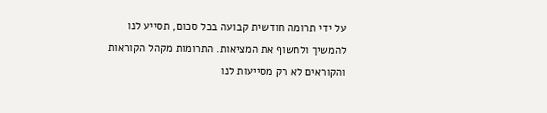על ידי תרומה חודשית קבועה בכל סכום, תסייע לנו להמשיך ולחשוף את המציאות. התרומות מקהל הקוראות והקוראים לא רק מסייעות לנו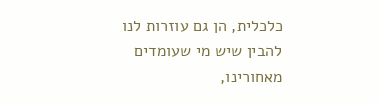כלכלית, הן גם עוזרות לנו להבין שיש מי שעומדים מאחורינו,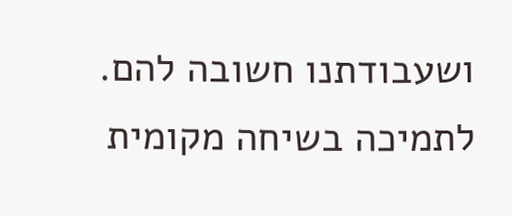ושעבודתנו חשובה להם.
לתמיכה בשיחה מקומית